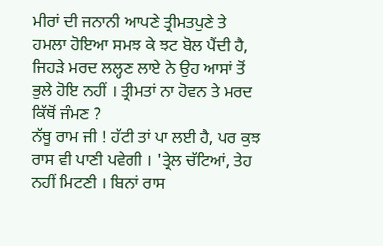ਮੀਰਾਂ ਦੀ ਜਨਾਨੀ ਆਪਣੇ ਤ੍ਰੀਮਤਪੁਣੇ ਤੇ ਹਮਲਾ ਹੋਇਆ ਸਮਝ ਕੇ ਝਟ ਬੋਲ ਪੈਂਦੀ ਹੈ, ਜਿਹੜੇ ਮਰਦ ਲਲ੍ਹਣ ਲਾਏ ਨੇ ਉਹ ਆਸਾਂ ਤੋਂ ਭੁਲੇ ਹੋਇ ਨਹੀਂ । ਤ੍ਰੀਮਤਾਂ ਨਾ ਹੋਵਨ ਤੇ ਮਰਦ ਕਿੱਥੋਂ ਜੰਮਣ ?
ਨੱਥੂ ਰਾਮ ਜੀ ! ਹੱਟੀ ਤਾਂ ਪਾ ਲਈ ਹੈ, ਪਰ ਕੁਝ ਰਾਸ ਵੀ ਪਾਣੀ ਪਵੇਗੀ । 'ਤ੍ਰੇਲ ਚੱਟਿਆਂ, ਤੇਹ ਨਹੀਂ ਮਿਟਣੀ । ਬਿਨਾਂ ਰਾਸ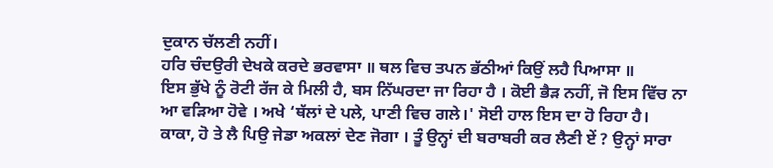ਦੁਕਾਨ ਚੱਲਣੀ ਨਹੀਂ।
ਹਰਿ ਚੰਦਉਰੀ ਦੇਖਕੇ ਕਰਦੇ ਭਰਵਾਸਾ ॥ ਥਲ ਵਿਚ ਤਪਨ ਭੱਠੀਆਂ ਕਿਉਂ ਲਹੈ ਪਿਆਸਾ ॥
ਇਸ ਭੁੱਖੇ ਨੂੰ ਰੋਟੀ ਰੱਜ ਕੇ ਮਿਲੀ ਹੈ, ਬਸ ਨਿੱਘਰਦਾ ਜਾ ਰਿਹਾ ਹੈ । ਕੋਈ ਭੈੜ ਨਹੀਂ, ਜੋ ਇਸ ਵਿੱਚ ਨਾ ਆ ਵੜਿਆ ਹੋਵੇ । ਅਖੇ ‘ਥੱਲਾਂ ਦੇ ਪਲੇ, ਪਾਣੀ ਵਿਚ ਗਲੇ।' ਸੋਈ ਹਾਲ ਇਸ ਦਾ ਹੋ ਰਿਹਾ ਹੈ।
ਕਾਕਾ, ਹੋ ਤੇ ਲੈ ਪਿਉ ਜੇਡਾ ਅਕਲਾਂ ਦੇਣ ਜੋਗਾ । ਤੂੰ ਉਨ੍ਹਾਂ ਦੀ ਬਰਾਬਰੀ ਕਰ ਲੈਣੀ ਏਂ ? ਉਨ੍ਹਾਂ ਸਾਰਾ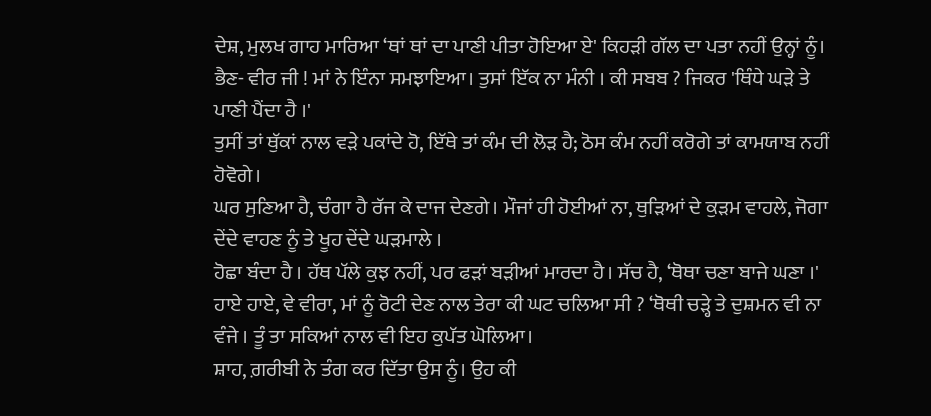ਦੇਸ਼, ਮੁਲਖ ਗਾਹ ਮਾਰਿਆ ‘ਥਾਂ ਥਾਂ ਦਾ ਪਾਣੀ ਪੀਤਾ ਹੋਇਆ ਏ' ਕਿਹੜੀ ਗੱਲ ਦਾ ਪਤਾ ਨਹੀਂ ਉਨ੍ਹਾਂ ਨੂੰ।
ਭੈਣ- ਵੀਰ ਜੀ ! ਮਾਂ ਨੇ ਇੰਨਾ ਸਮਝਾਇਆ। ਤੁਸਾਂ ਇੱਕ ਨਾ ਮੰਨੀ । ਕੀ ਸਬਬ ? ਜਿਕਰ 'ਥਿੰਧੇ ਘੜੇ ਤੇ ਪਾਣੀ ਪੈਂਦਾ ਹੈ ।'
ਤੁਸੀਂ ਤਾਂ ਥੁੱਕਾਂ ਨਾਲ ਵੜੇ ਪਕਾਂਦੇ ਹੋ, ਇੱਥੇ ਤਾਂ ਕੰਮ ਦੀ ਲੋੜ ਹੈ; ਠੋਸ ਕੰਮ ਨਹੀਂ ਕਰੋਗੇ ਤਾਂ ਕਾਮਯਾਬ ਨਹੀਂ ਹੋਵੋਗੇ।
ਘਰ ਸੁਣਿਆ ਹੈ, ਚੰਗਾ ਹੈ ਰੱਜ ਕੇ ਦਾਜ ਦੇਣਗੇ। ਮੌਜਾਂ ਹੀ ਹੋਈਆਂ ਨਾ, ਥੁੜਿਆਂ ਦੇ ਕੁੜਮ ਵਾਹਲੇ, ਜੋਗਾ ਦੇਂਦੇ ਵਾਹਣ ਨੂੰ ਤੇ ਖੂਹ ਦੇਂਦੇ ਘੜਮਾਲੇ ।
ਹੋਛਾ ਬੰਦਾ ਹੈ । ਹੱਥ ਪੱਲੇ ਕੁਝ ਨਹੀਂ, ਪਰ ਫੜਾਂ ਬੜੀਆਂ ਮਾਰਦਾ ਹੈ। ਸੱਚ ਹੈ, ‘ਥੋਥਾ ਚਣਾ ਬਾਜੇ ਘਣਾ ।'
ਹਾਏ ਹਾਏ, ਵੇ ਵੀਰਾ, ਮਾਂ ਨੂੰ ਰੋਟੀ ਦੇਣ ਨਾਲ ਤੇਰਾ ਕੀ ਘਟ ਚਲਿਆ ਸੀ ? ‘ਥੋਥੀ ਚੜ੍ਹੇ ਤੇ ਦੁਸ਼ਮਨ ਵੀ ਨਾ ਵੰਜੇ । ਤੂੰ ਤਾ ਸਕਿਆਂ ਨਾਲ ਵੀ ਇਹ ਕੁਪੱਤ ਘੋਲਿਆ।
ਸ਼ਾਹ, ਗ਼ਰੀਬੀ ਨੇ ਤੰਗ ਕਰ ਦਿੱਤਾ ਉਸ ਨੂੰ। ਉਹ ਕੀ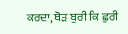ਕਰਦਾ, ਥੋੜ ਬੁਰੀ ਕਿ ਛੁਰੀ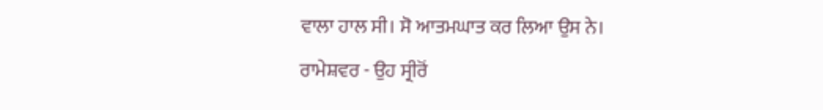ਵਾਲਾ ਹਾਲ ਸੀ। ਸੋ ਆਤਮਘਾਤ ਕਰ ਲਿਆ ਉਸ ਨੇ।
ਰਾਮੇਸ਼ਵਰ - ਉਹ ਸ੍ਰੀਰੋਂ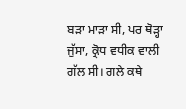ਬੜਾ ਮਾੜਾ ਸੀ, ਪਰ ਥੋੜ੍ਹਾ ਜੁੱਸਾ, ਕ੍ਰੋਧ ਵਧੀਕ ਵਾਲੀ ਗੱਲ ਸੀ। ਗਲੇ ਕਥੇ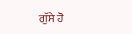ਗੁੱਸੇ ਹੋ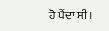ਹੋ ਪੈਂਦਾ ਸੀ।